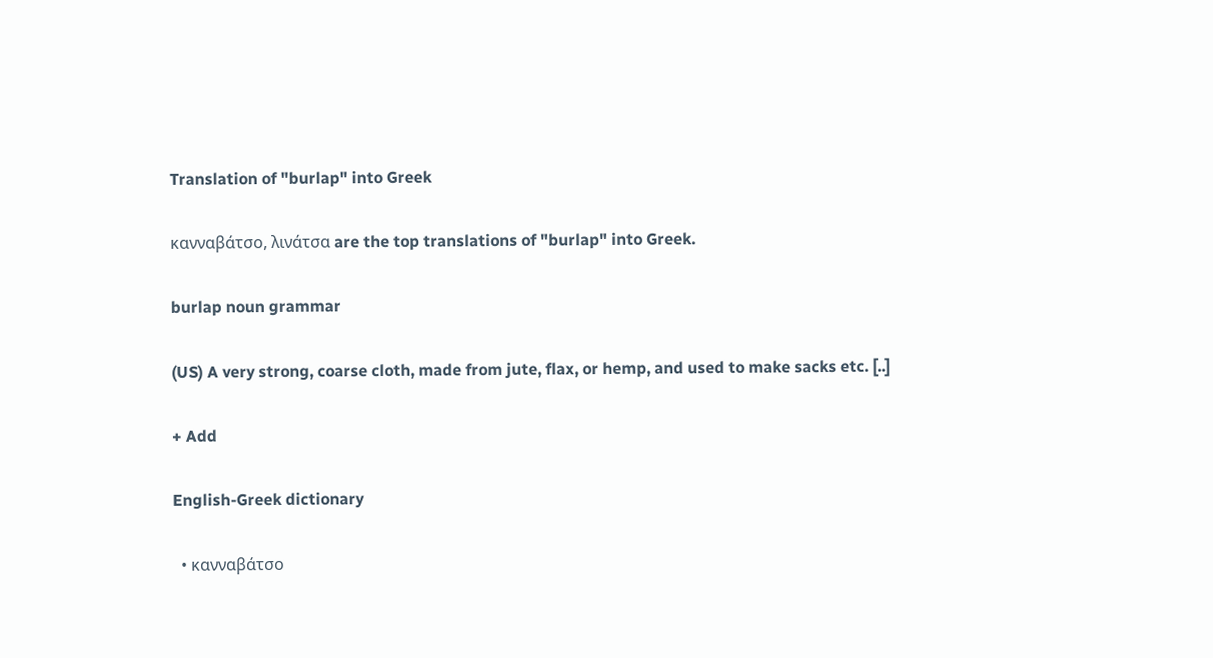Translation of "burlap" into Greek

κανναβάτσο, λινάτσα are the top translations of "burlap" into Greek.

burlap noun grammar

(US) A very strong, coarse cloth, made from jute, flax, or hemp, and used to make sacks etc. [..]

+ Add

English-Greek dictionary

  • κανναβάτσο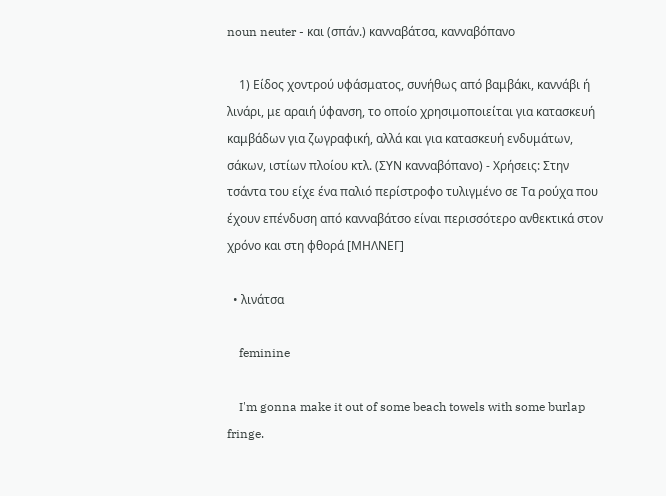noun neuter - και (σπάν.) κανναβάτσα, κανναβόπανο

    1) Είδος χοντρού υφάσματος, συνήθως από βαμβάκι, καννάβι ή λινάρι, με αραιή ύφανση, το οποίο χρησιμοποιείται για κατασκευή καμβάδων για ζωγραφική, αλλά και για κατασκευή ενδυμάτων, σάκων, ιστίων πλοίου κτλ. (ΣΥΝ κανναβόπανο) - Χρήσεις: Στην τσάντα του είχε ένα παλιό περίστροφο τυλιγμένο σε Τα ρούχα που έχουν επένδυση από κανναβάτσο είναι περισσότερο ανθεκτικά στον χρόνο και στη φθορά [ΜΗΛΝΕΓ]

  • λινάτσα

    feminine

    I'm gonna make it out of some beach towels with some burlap fringe.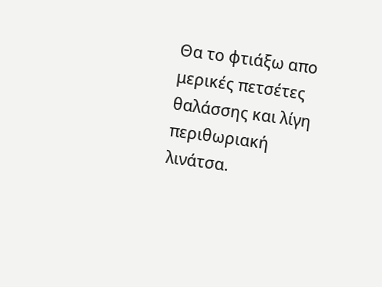Θα το φτιάξω απο μερικές πετσέτες θαλάσσης και λίγη περιθωριακή λινάτσα.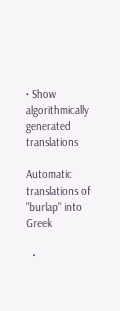• Show algorithmically generated translations

Automatic translations of "burlap" into Greek

  •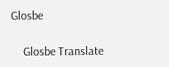Glosbe

    Glosbe Translate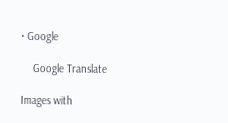• Google

    Google Translate

Images with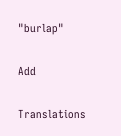"burlap"

Add

Translations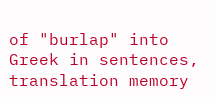of "burlap" into Greek in sentences, translation memory